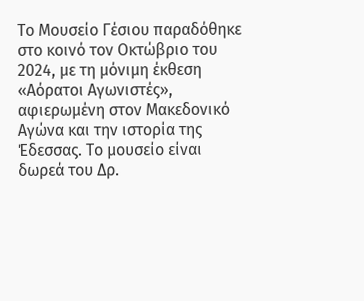Το Μουσείο Γέσιου παραδόθηκε στο κοινό τον Οκτώβριο του 2024, με τη μόνιμη έκθεση «Αόρατοι Αγωνιστές», αφιερωμένη στον Μακεδονικό Αγώνα και την ιστορία της Έδεσσας. Το μουσείο είναι δωρεά του Δρ.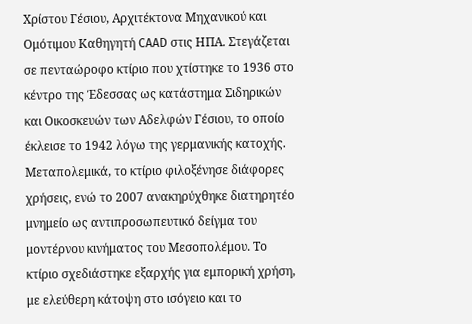Χρίστου Γέσιου, Αρχιτέκτονα Μηχανικού και Ομότιμου Καθηγητή CAAD στις ΗΠΑ. Στεγάζεται σε πενταώροφο κτίριο που χτίστηκε το 1936 στο κέντρο της Έδεσσας ως κατάστημα Σιδηρικών και Οικοσκευών των Αδελφών Γέσιου, το οποίο έκλεισε το 1942 λόγω της γερμανικής κατοχής. Μεταπολεμικά, το κτίριο φιλοξένησε διάφορες χρήσεις, ενώ το 2007 ανακηρύχθηκε διατηρητέο μνημείο ως αντιπροσωπευτικό δείγμα του μοντέρνου κινήματος του Μεσοπολέμου. Το κτίριο σχεδιάστηκε εξαρχής για εμπορική χρήση, με ελεύθερη κάτοψη στο ισόγειο και το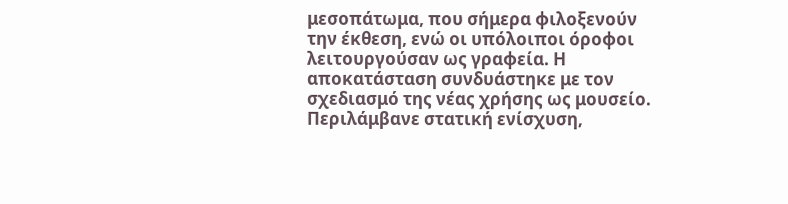μεσοπάτωμα, που σήμερα φιλοξενούν την έκθεση, ενώ οι υπόλοιποι όροφοι λειτουργούσαν ως γραφεία. Η αποκατάσταση συνδυάστηκε με τον σχεδιασμό της νέας χρήσης ως μουσείο. Περιλάμβανε στατική ενίσχυση,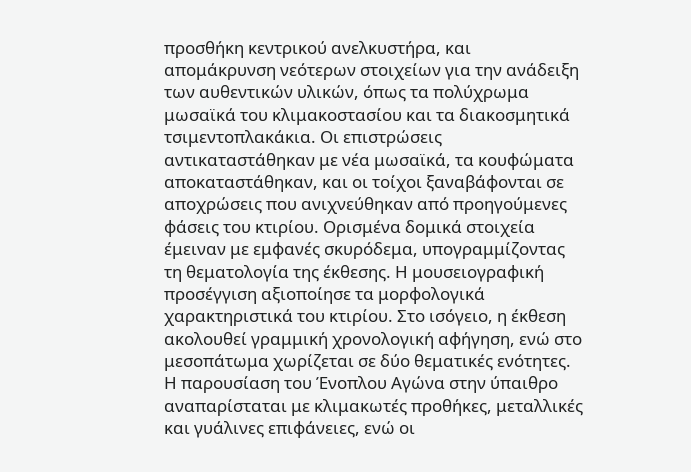προσθήκη κεντρικού ανελκυστήρα, και απομάκρυνση νεότερων στοιχείων για την ανάδειξη των αυθεντικών υλικών, όπως τα πολύχρωμα μωσαϊκά του κλιμακοστασίου και τα διακοσμητικά τσιμεντοπλακάκια. Οι επιστρώσεις αντικαταστάθηκαν με νέα μωσαϊκά, τα κουφώματα αποκαταστάθηκαν, και οι τοίχοι ξαναβάφονται σε αποχρώσεις που ανιχνεύθηκαν από προηγούμενες φάσεις του κτιρίου. Ορισμένα δομικά στοιχεία έμειναν με εμφανές σκυρόδεμα, υπογραμμίζοντας τη θεματολογία της έκθεσης. Η μουσειογραφική προσέγγιση αξιοποίησε τα μορφολογικά χαρακτηριστικά του κτιρίου. Στο ισόγειο, η έκθεση ακολουθεί γραμμική χρονολογική αφήγηση, ενώ στο μεσοπάτωμα χωρίζεται σε δύο θεματικές ενότητες. Η παρουσίαση του Ένοπλου Αγώνα στην ύπαιθρο αναπαρίσταται με κλιμακωτές προθήκες, μεταλλικές και γυάλινες επιφάνειες, ενώ οι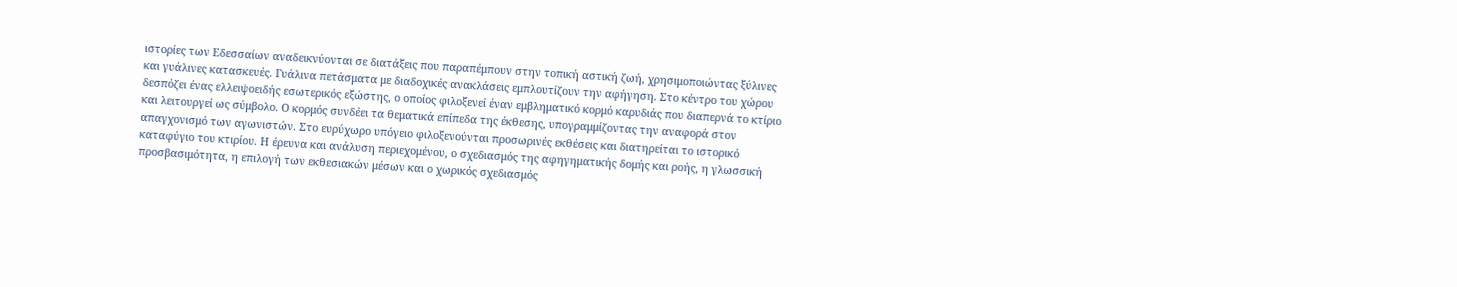ιστορίες των Εδεσσαίων αναδεικνύονται σε διατάξεις που παραπέμπουν στην τοπική αστική ζωή, χρησιμοποιώντας ξύλινες και γυάλινες κατασκευές. Γυάλινα πετάσματα με διαδοχικές ανακλάσεις εμπλουτίζουν την αφήγηση. Στο κέντρο του χώρου δεσπόζει ένας ελλειψοειδής εσωτερικός εξώστης, ο οποίος φιλοξενεί έναν εμβληματικό κορμό καρυδιάς που διαπερνά το κτίριο και λειτουργεί ως σύμβολο. Ο κορμός συνδέει τα θεματικά επίπεδα της έκθεσης, υπογραμμίζοντας την αναφορά στον απαγχονισμό των αγωνιστών. Στο ευρύχωρο υπόγειο φιλοξενούνται προσωρινές εκθέσεις και διατηρείται το ιστορικό καταφύγιο του κτιρίου. Η έρευνα και ανάλυση περιεχομένου, ο σχεδιασμός της αφηγηματικής δομής και ροής, η γλωσσική προσβασιμότητα, η επιλογή των εκθεσιακών μέσων και ο χωρικός σχεδιασμός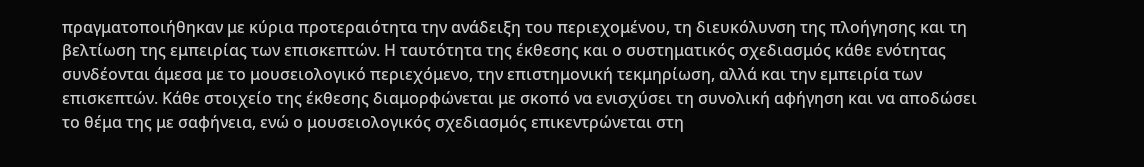πραγματοποιήθηκαν με κύρια προτεραιότητα την ανάδειξη του περιεχομένου, τη διευκόλυνση της πλοήγησης και τη βελτίωση της εμπειρίας των επισκεπτών. Η ταυτότητα της έκθεσης και ο συστηματικός σχεδιασμός κάθε ενότητας συνδέονται άμεσα με το μουσειολογικό περιεχόμενο, την επιστημονική τεκμηρίωση, αλλά και την εμπειρία των επισκεπτών. Κάθε στοιχείο της έκθεσης διαμορφώνεται με σκοπό να ενισχύσει τη συνολική αφήγηση και να αποδώσει το θέμα της με σαφήνεια, ενώ ο μουσειολογικός σχεδιασμός επικεντρώνεται στη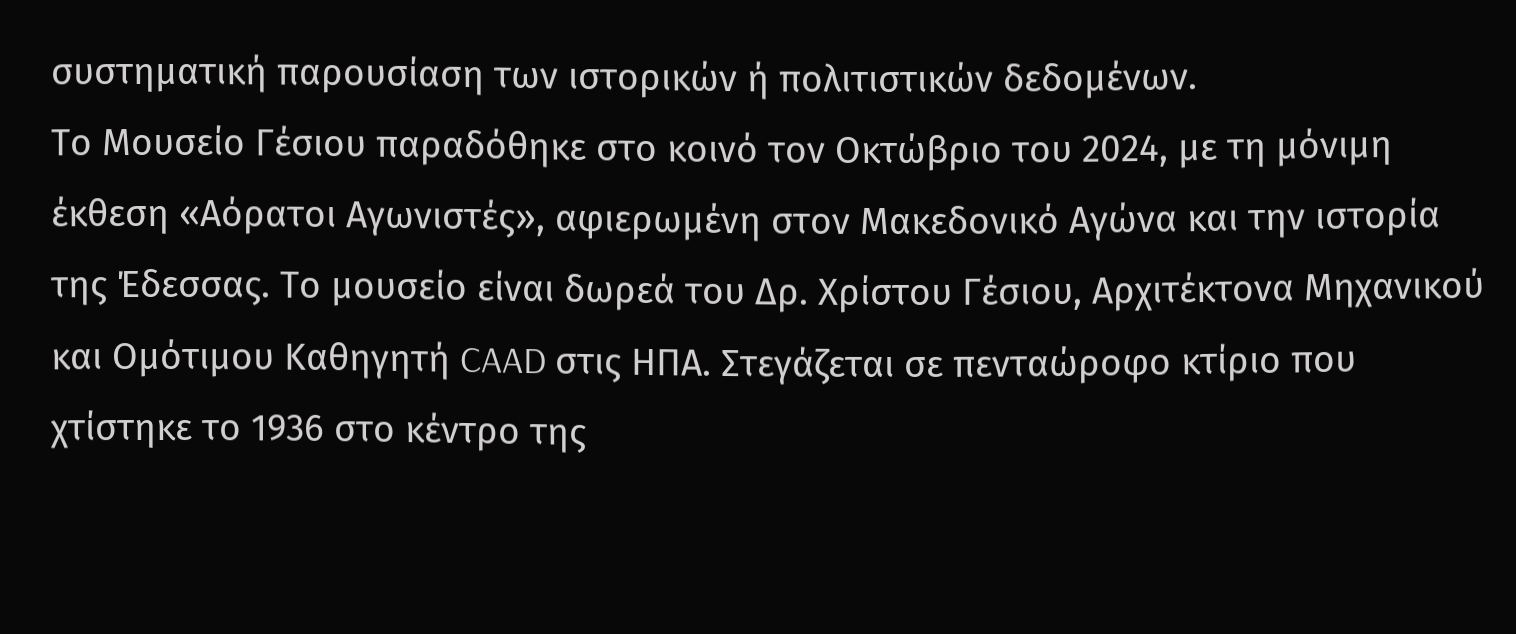συστηματική παρουσίαση των ιστορικών ή πολιτιστικών δεδομένων.
Το Μουσείο Γέσιου παραδόθηκε στο κοινό τον Οκτώβριο του 2024, με τη μόνιμη έκθεση «Αόρατοι Αγωνιστές», αφιερωμένη στον Μακεδονικό Αγώνα και την ιστορία της Έδεσσας. Το μουσείο είναι δωρεά του Δρ. Χρίστου Γέσιου, Αρχιτέκτονα Μηχανικού και Ομότιμου Καθηγητή CAAD στις ΗΠΑ. Στεγάζεται σε πενταώροφο κτίριο που χτίστηκε το 1936 στο κέντρο της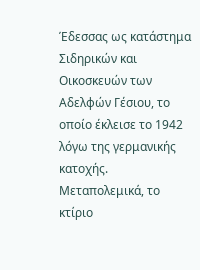Έδεσσας ως κατάστημα Σιδηρικών και Οικοσκευών των Αδελφών Γέσιου, το οποίο έκλεισε το 1942 λόγω της γερμανικής κατοχής. Μεταπολεμικά, το κτίριο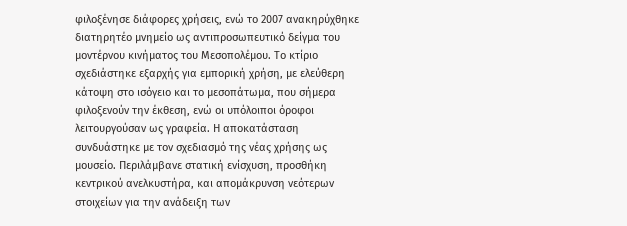φιλοξένησε διάφορες χρήσεις, ενώ το 2007 ανακηρύχθηκε διατηρητέο μνημείο ως αντιπροσωπευτικό δείγμα του μοντέρνου κινήματος του Μεσοπολέμου. Το κτίριο σχεδιάστηκε εξαρχής για εμπορική χρήση, με ελεύθερη κάτοψη στο ισόγειο και το μεσοπάτωμα, που σήμερα φιλοξενούν την έκθεση, ενώ οι υπόλοιποι όροφοι λειτουργούσαν ως γραφεία. Η αποκατάσταση συνδυάστηκε με τον σχεδιασμό της νέας χρήσης ως μουσείο. Περιλάμβανε στατική ενίσχυση, προσθήκη κεντρικού ανελκυστήρα, και απομάκρυνση νεότερων στοιχείων για την ανάδειξη των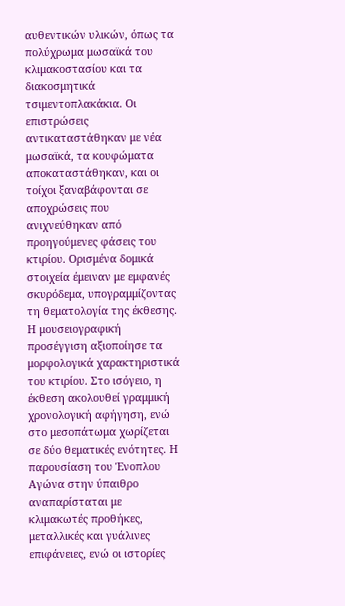αυθεντικών υλικών, όπως τα πολύχρωμα μωσαϊκά του κλιμακοστασίου και τα διακοσμητικά τσιμεντοπλακάκια. Οι επιστρώσεις αντικαταστάθηκαν με νέα μωσαϊκά, τα κουφώματα αποκαταστάθηκαν, και οι τοίχοι ξαναβάφονται σε αποχρώσεις που ανιχνεύθηκαν από προηγούμενες φάσεις του κτιρίου. Ορισμένα δομικά στοιχεία έμειναν με εμφανές σκυρόδεμα, υπογραμμίζοντας τη θεματολογία της έκθεσης. Η μουσειογραφική προσέγγιση αξιοποίησε τα μορφολογικά χαρακτηριστικά του κτιρίου. Στο ισόγειο, η έκθεση ακολουθεί γραμμική χρονολογική αφήγηση, ενώ στο μεσοπάτωμα χωρίζεται σε δύο θεματικές ενότητες. Η παρουσίαση του Ένοπλου Αγώνα στην ύπαιθρο αναπαρίσταται με κλιμακωτές προθήκες, μεταλλικές και γυάλινες επιφάνειες, ενώ οι ιστορίες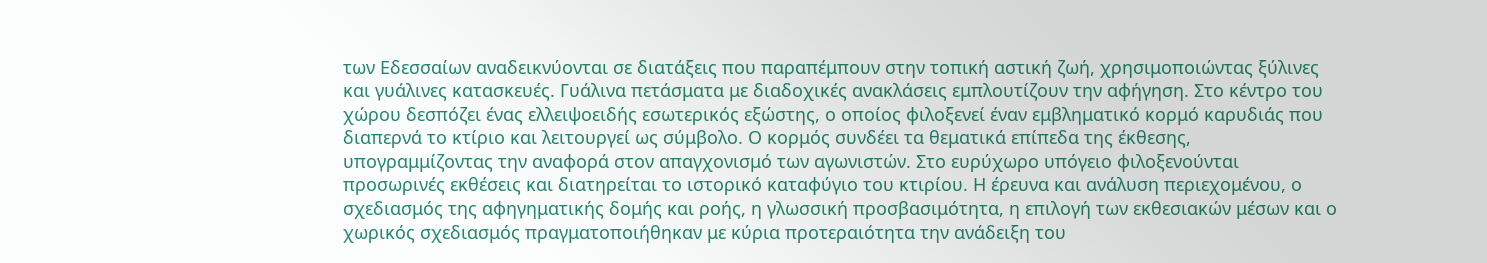των Εδεσσαίων αναδεικνύονται σε διατάξεις που παραπέμπουν στην τοπική αστική ζωή, χρησιμοποιώντας ξύλινες και γυάλινες κατασκευές. Γυάλινα πετάσματα με διαδοχικές ανακλάσεις εμπλουτίζουν την αφήγηση. Στο κέντρο του χώρου δεσπόζει ένας ελλειψοειδής εσωτερικός εξώστης, ο οποίος φιλοξενεί έναν εμβληματικό κορμό καρυδιάς που διαπερνά το κτίριο και λειτουργεί ως σύμβολο. Ο κορμός συνδέει τα θεματικά επίπεδα της έκθεσης, υπογραμμίζοντας την αναφορά στον απαγχονισμό των αγωνιστών. Στο ευρύχωρο υπόγειο φιλοξενούνται προσωρινές εκθέσεις και διατηρείται το ιστορικό καταφύγιο του κτιρίου. Η έρευνα και ανάλυση περιεχομένου, ο σχεδιασμός της αφηγηματικής δομής και ροής, η γλωσσική προσβασιμότητα, η επιλογή των εκθεσιακών μέσων και ο χωρικός σχεδιασμός πραγματοποιήθηκαν με κύρια προτεραιότητα την ανάδειξη του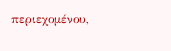περιεχομένου,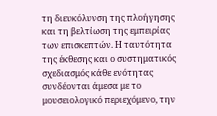τη διευκόλυνση της πλοήγησης και τη βελτίωση της εμπειρίας των επισκεπτών. Η ταυτότητα της έκθεσης και ο συστηματικός σχεδιασμός κάθε ενότητας συνδέονται άμεσα με το μουσειολογικό περιεχόμενο, την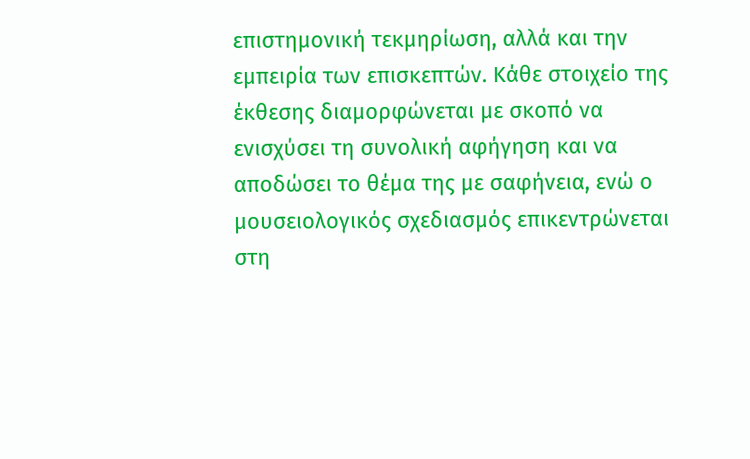επιστημονική τεκμηρίωση, αλλά και την εμπειρία των επισκεπτών. Κάθε στοιχείο της έκθεσης διαμορφώνεται με σκοπό να ενισχύσει τη συνολική αφήγηση και να αποδώσει το θέμα της με σαφήνεια, ενώ ο μουσειολογικός σχεδιασμός επικεντρώνεται στη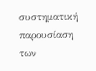συστηματική παρουσίαση των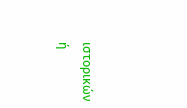ιστορικών ή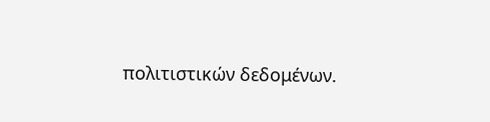πολιτιστικών δεδομένων.